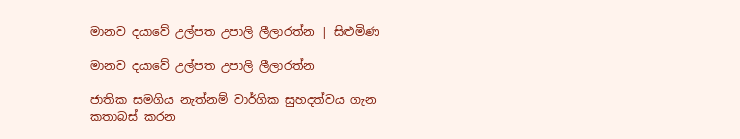මානව දයාවේ උල්පත උපාලි ලීලාරත්න | සිළුමිණ

මානව දයාවේ උල්පත උපාලි ලීලාරත්න

ජාතික සමගිය නැත්නම් වාර්ගික සුහදත්වය ගැන කතාබස් කරන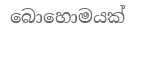බොහොමයක්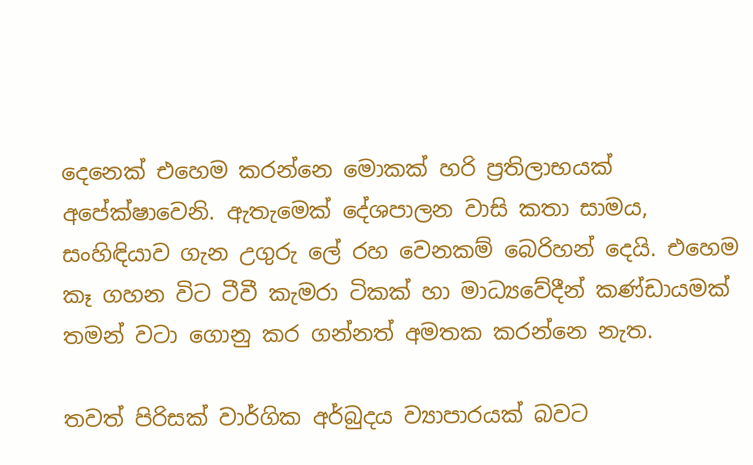දෙනෙක් එහෙම කරන්නෙ මොකක් හරි ප්‍රතිලාභයක් අපේක්ෂාවෙනි. ඇතැමෙක් දේශපාලන වාසි කතා සාමය, සංහිඳියාව ගැන උගුරු ලේ රහ වෙනකම් බෙරිහන් දෙයි. එහෙම කෑ ගහන විට ටීවී කැමරා ටිකක් හා මාධ්‍යවේදීන් කණ්ඩායමක් තමන් වටා ගොනු කර ගන්නත් අමතක කරන්නෙ නැත.

තවත් පිරිසක් වාර්ගික අර්බුදය ව්‍යාපාරයක් බවට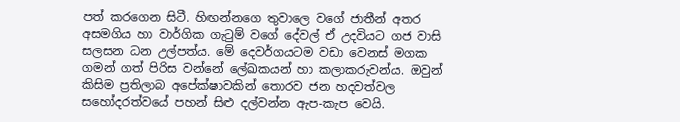පත් කරගෙන සිටී. හිඟන්නගෙ තුවාලෙ වගේ ජාතීන් අතර අසමගිය හා වාර්ගික ගැටුම් වගේ දේවල් ඒ උදවියට ගජ වාසි සලසන ධන උල්පත්ය. මේ දෙවර්ගයටම වඩා වෙනස් මගක ගමන් ගත් පිරිස වන්නේ ලේඛකයන් හා කලාකරුවන්ය. ඔවුන් කිසිම ප්‍රතිලාබ අපේක්ෂාවකින් තොරව ජන හදවත්වල සහෝදරත්වයේ පහන් සිළු දල්වන්න ඇප-කැප වෙයි.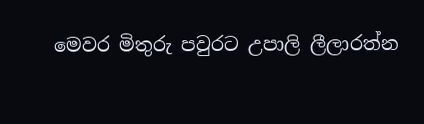මෙවර මිතුරු පවුරට උපාලි ලීලාරත්න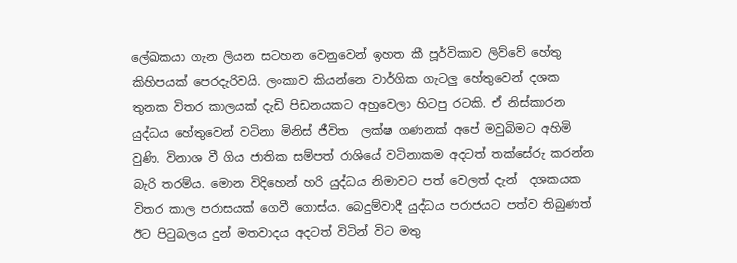ලේඛකයා ගැන ලියන සටහන වෙනුවෙන් ඉහත කී පූර්විකාව ලිව්වේ හේතු කිහිපයක් පෙරදැරිවයි. ලංකාව කියන්නෙ වාර්ගික ගැටලු හේතුවෙන් දශක තුනක විතර කාලයක් දැඩි පිඩනයකට අහුවෙලා හිටපු රටකි. ඒ නිස්කාරන යුද්ධය හේතුවෙන් වටිනා මිනිස් ජීවිත  ලක්ෂ ගණනක් අපේ මවුබිමට අහිමි වුණි. විනාශ වී ගිය ජාතික සම්පත් රාශියේ වටිනාකම අදටත් තක්සේරු කරන්න බැරි තරම්ය. මොන විදිහෙන් හරි යුද්ධය නිමාවට පත් වෙලත් දැන්  දශකයක විතර කාල පරාසයක් ගෙවී ගොස්ය. බෙදුම්වාදී යුද්ධය පරාජයට පත්ව තිබුණත් ඊට පිටුබලය දුන් මතවාදය අදටත් විටින් විට මතු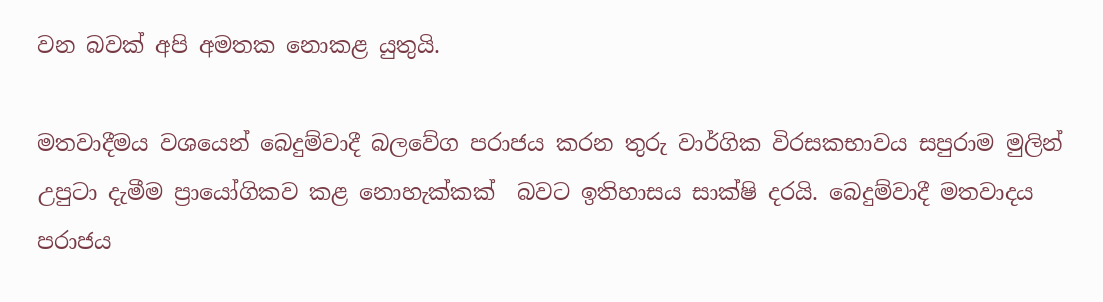වන බවක් අපි අමතක නොකළ යුතුයි.

මතවාදීමය වශයෙන් බෙදුම්වාදී බලවේග පරාජය කරන තුරු වාර්ගික විරසකභාවය සපුරාම මුලින් උපුටා දැමීම ප්‍රායෝගිකව කළ නොහැක්කක්  බවට ඉතිහාසය සාක්ෂි දරයි. බෙදුම්වාදී මතවාදය පරාජය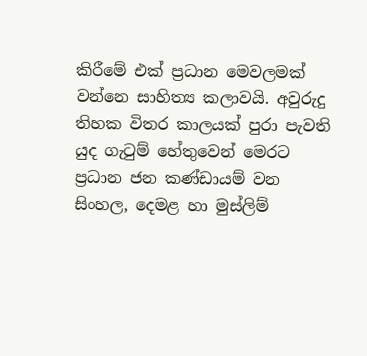කිරීමේ එක් ප්‍රධාන මෙවලමක් වන්නෙ සාහිත්‍ය කලාවයි. අවුරුදු තිහක විතර කාලයක් පුරා පැවති යුද ගැටුම් හේතුවෙන් මෙරට ප්‍රධාන ජන කණ්ඩායම් වන සිංහල, දෙමළ හා මුස්ලිම්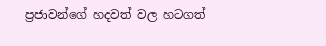ප්‍රජාවන්ගේ හදවත් වල හටගත්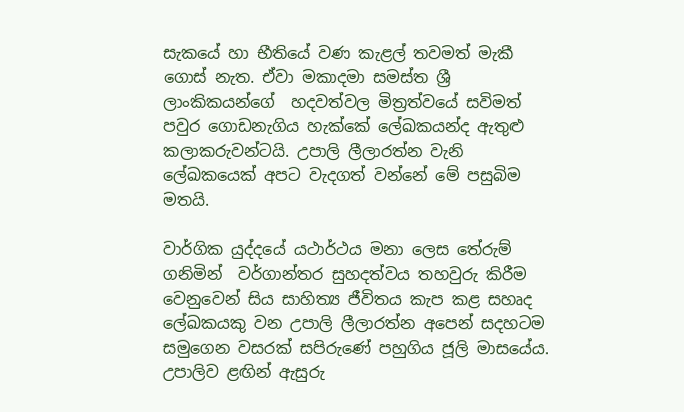සැකයේ හා භීතියේ වණ කැළල් තවමත් මැකී ගොස් නැත. ඒවා මකාදමා සමස්ත ශ්‍රී ලාංකිකයන්ගේ  හදවත්වල මිත්‍රත්වයේ සවිමත් පවුර ගොඩනැගිය හැක්කේ ලේඛකයන්ද ඇතුළු කලාකරුවන්ටයි. උපාලි ලීලාරත්න වැනි ලේඛකයෙක් අපට වැදගත් වන්නේ මේ පසුබිම මතයි.

වාර්ගික යුද්දයේ යථාර්ථය මනා ලෙස තේරුම් ගනිමින්  වර්ගාන්තර සුහදත්වය තහවුරු කිරීම වෙනුවෙන් සිය සාහිත්‍ය ජීවිතය කැප කළ සහෘද ලේඛකයකු වන උපාලි ලීලාරත්න අපෙන් සදහටම සමුගෙන වසරක් සපිරුණේ පහුගිය ජූලි මාසයේය. උපාලිව ළඟින් ඇසුරු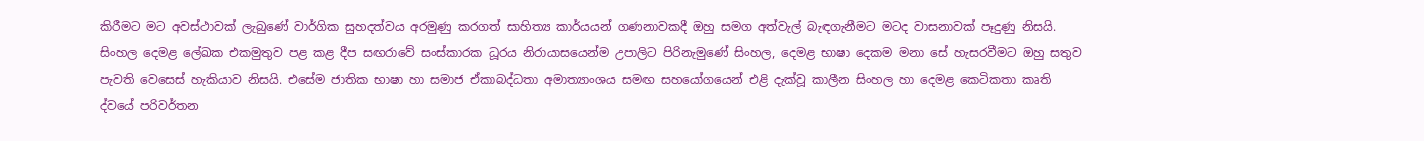කිරීමට මට අවස්ථාවක් ලැබුණේ වාර්ගික සුහදත්වය අරමුණු කරගත් සාහිත්‍ය කාර්යයන් ගණනාවකදී ඔහු සමග අත්වැල් බැඳගැනීමට මටද වාසනාවක් පෑදුණු නිසයි. සිංහල දෙමළ ලේඛක එකමුතුව පළ කළ දීප සඟරාවේ සංස්කාරක ධූරය නිරායාසයෙන්ම උපාලිට පිරිනැමුණේ සිංහල, දෙමළ භාෂා දෙකම මනා සේ හැසරවීමට ඔහු සතුව පැවති වෙසෙස් හැකියාව නිසයි. එසේම ජාතික භාෂා හා සමාජ ඒකාබද්ධතා අමාත්‍යාංශය සමඟ සහයෝගයෙන් එළි දැක්වූ කාලීන සිංහල හා දෙමළ කෙටිකතා කෘති ද්වයේ පරිවර්තන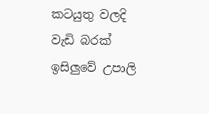කටයුතු වලදි වැඩි බරක් ඉසිලුවේ උපාලි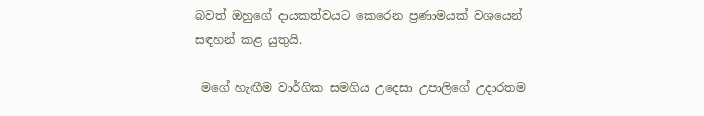බවත් ඔහුගේ දායකත්වයට කෙරෙන ප්‍රණාමයක් වශයෙන්  සඳහන් කළ යුතුයි.

 මගේ හැඟීම වාර්ගික සමගිය උදෙසා උපාලිගේ උදාරතම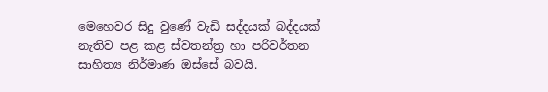මෙහෙවර සිදු වුණේ වැඩි සද්දයක් බද්දයක් නැතිව පළ කළ ස්වතන්ත්‍ර හා පරිවර්තන සාහිත්‍ය නිර්මාණ ඔස්සේ බවයි.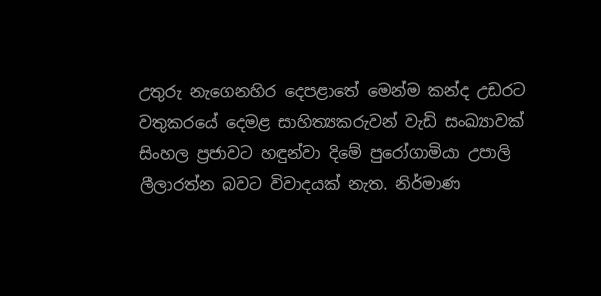උතුරු නැගෙනහිර දෙපළාතේ මෙන්ම කන්ද උඩරට වතුකරයේ දෙමළ සාහිත්‍යකරුවන් වැඩි සංඛ්‍යාවක් සිංහල ප්‍රජාවට හඳුන්වා දිමේ පුරෝගාමියා උපාලි ලීලාරත්න බවට විවාදයක් නැත. නිර්මාණ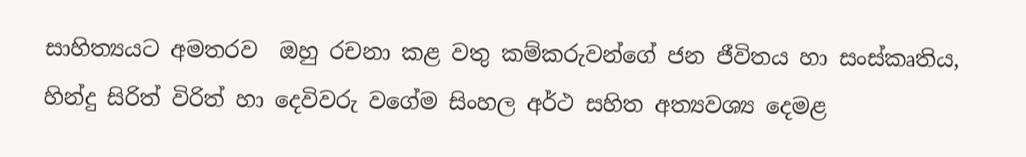සාහිත්‍යයට අමතරව  ඔහු රචනා කළ වතු කම්කරුවන්ගේ ජන ජීවිතය හා සංස්කෘතිය, හින්දු සිරිත් විරිත් හා දෙවිවරු වගේම සිංහල අර්ථ සහිත අත්‍යවශ්‍ය දෙමළ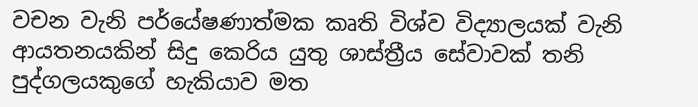වචන වැනි පර්යේෂණාත්මක කෘති විශ්ව විද්‍යාලයක් වැනි ආයතනයකින් සිදු කෙරිය යුතු ශාස්ත්‍රීය සේවාවක් තනි පුද්ගලයකුගේ හැකියාව මත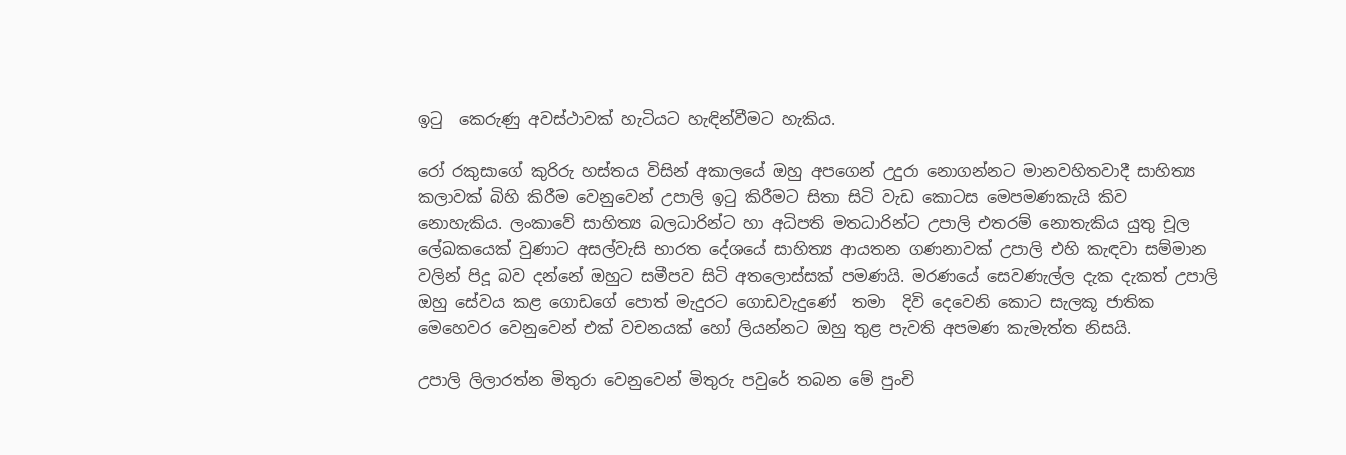ඉටු  කෙරුණු අවස්ථාවක් හැටියට හැඳින්වීමට හැකිය.

රෝ රකුසාගේ කුරිරු හස්තය විසින් අකාලයේ ඔහු අපගෙන් උදුරා නොගන්නට මානවහිතවාදී සාහිත්‍ය කලාවක් බිහි කිරීම වෙනුවෙන් උපාලි ඉටු කිරීමට සිතා සිටි වැඩ කොටස මෙපමණකැයි කිව නොහැකිය. ලංකාවේ සාහිත්‍ය බලධාරින්ට හා අධිපති මතධාරින්ට උපාලි එතරම් නොතැකිය යුතු චූල ලේඛකයෙක් වුණාට අසල්වැසි භාරත දේශයේ සාහිත්‍ය ආයතන ගණනාවක් උපාලි එහි කැඳවා සම්මාන වලින් පිදූ බව දන්නේ ඔහුට සමීපව සිටි අතලොස්සක් පමණයි. මරණයේ සෙවණැල්ල දැක දැකත් උපාලි ඔහු සේවය කළ ගොඩගේ පොත් මැදුරට ගොඩවැදුණේ  තමා  දිවි දෙවෙනි කොට සැලකූ ජාතික මෙහෙවර වෙනුවෙන් එක් වචනයක් හෝ ලියන්නට ඔහු තුළ පැවති අපමණ කැමැත්ත නිසයි.

උපාලි ලිලාරත්න මිතුරා වෙනුවෙන් මිතුරු පවුරේ තබන මේ පුංචි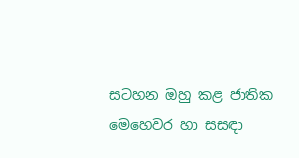සටහන ඔහු කළ ජාතික මෙහෙවර හා සසඳා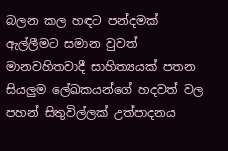බලන කල හඳට පන්දමක් ඇල්ලීමට සමාන වුවත් මානවහිතවාදී සාහිත්‍යයක් පතන සියලුම ලේඛකයන්ගේ හදවත් වල පහන් සිතුවිල්ලක් උත්පාදනය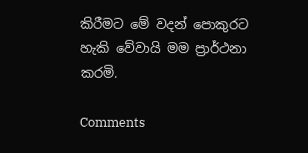කිරීමට මේ වදන් පොකුරට හැකි වේවායි මම ප්‍රාර්ථනා කරමි.

Comments